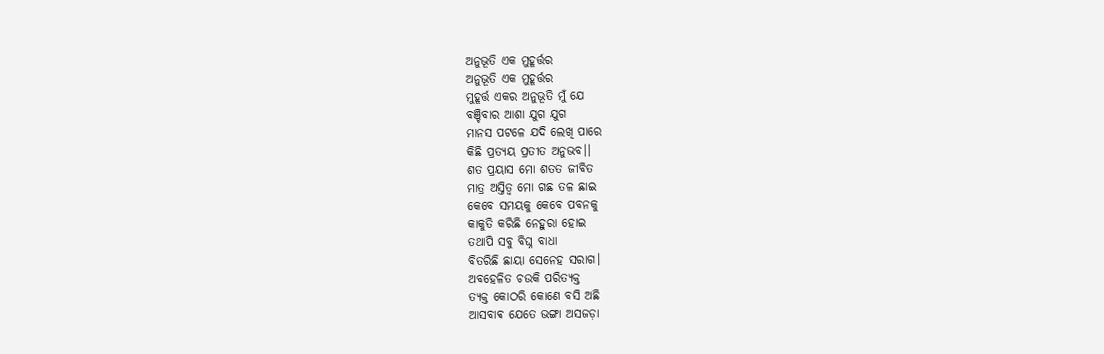ଅନୁଭୂତି ଏକ ମୁହୂର୍ତ୍ତର
ଅନୁଭୂତି ଏକ ମୁହୂର୍ତ୍ତର
ମୁହୂର୍ତ୍ତ ଏକର ଅନୁଭୂତି ମୁଁ ଯେ
ବଞ୍ଚିବାର ଆଶା ଯୁଗ ଯୁଗ
ମାନସ ପଟଳେ ଯଦି ଲେଖି ପାରେ
କିଛି ପ୍ରତ୍ୟୟ ପ୍ରତୀତ ଅନୁଭବ।।
ଶତ ପ୍ରୟାସ ମୋ ଶତତ ଜୀବିତ
ମାତ୍ର ଅସ୍ତିତ୍ୱ ମୋ ଗଛ ତଳ ଛାଇ
କେବେ ସମୟକୁ କେବେ ପବନକୁ
କାକୁତି କରିଛି ନେହୁରା ହୋଇ
ତଥାପି ସବୁ ବିଘ୍ନ ବାଧା
ବିତରିଛି ଛାୟା ସେନେହ ସରାଗ।
ଅବହେଳିତ ଚଉକି ପରିତ୍ୟକ୍ତ
ତ୍ୟକ୍ତ କୋଠରି କୋଣେ ବସି ଅଛି
ଆସବାଵ ଯେତେ ଭଙ୍ଗା ଅସଜଡ଼ା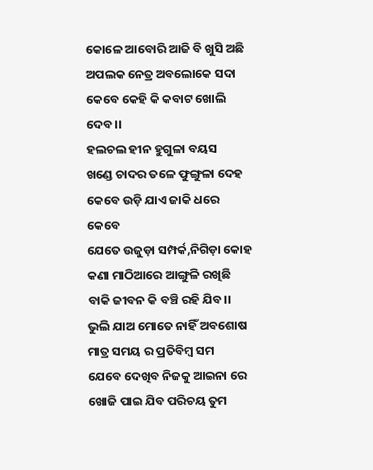କୋଳେ ଆବୋରି ଆଜି ବି ଖୁସି ଅଛି
ଅପଲକ ନେତ୍ର ଅବଲୋକେ ସଦା
କେବେ କେହି କି କବାଟ ଖୋଲି ଦେବ।।
ହଲଚଲ ହୀନ ହୁଗୁଳା ବୟସ
ଖଣ୍ଡେ ଚାଦର ତଳେ ଫୁଙ୍ଗୁଳା ଦେହ
କେବେ ଉଡ଼ି ଯାଏ ଜାକି ଧରେ କେବେ
ଯେତେ ଉଜୁଡ଼ା ସମ୍ପର୍କ,ନିଗିଡ଼ା କୋହ
କଣା ମାଠିଆରେ ଆଙ୍ଗୁଳି ରଖିଛି
ବାକି ଜୀବନ କି ବଞ୍ଚି ରହି ଯିବ।।
ଭୁଲି ଯାଅ ମୋତେ ନାହିଁ ଅବଶୋଷ
ମାତ୍ର ସମୟ ର ପ୍ରତିବିମ୍ବ ସମ
ଯେବେ ଦେଖିବ ନିଜକୁ ଆଇନା ରେ
ଖୋଜି ପାଇ ଯିବ ପରିଚୟ ତୁମ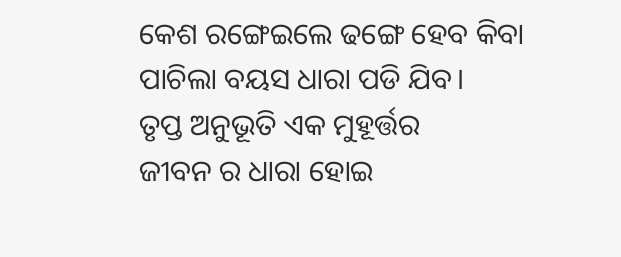କେଶ ରଙ୍ଗେଇଲେ ଢଙ୍ଗେ ହେବ କିବା
ପାଚିଲା ବୟସ ଧାରା ପଡି ଯିବ।
ତୃପ୍ତ ଅନୁଭୂତି ଏକ ମୁହୂର୍ତ୍ତର
ଜୀବନ ର ଧାରା ହୋଇ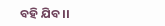ବହି ଯିବ।।